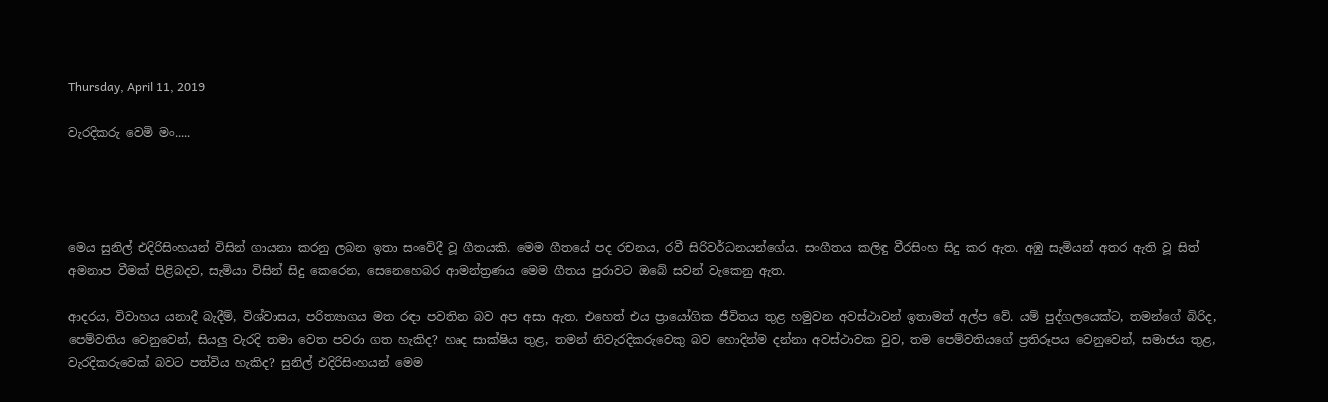Thursday, April 11, 2019

වැරදිකරු වෙමි මං.....




මෙය සුනිල් එදිරිසිංහයන් විසින් ගායනා කරනු ලබන ඉතා සංවේදී වූ ගීතයකි. මෙම ගීතයේ පද රචනය, රවී සිරිවර්ධනයන්ගේය. සංගීතය කලිඳු වීරසිංහ සිදු කර ඇත. අඹු සැමියන් අතර ඇති වූ සිත් අමනාප වීමක් පිළිබදව, සැමියා විසින් සිදු කෙරෙන, සෙනෙහෙබර ආමන්ත්‍රණය මෙම ගීතය පුරාවට ඔබේ සවන් වැකෙනු ඇත.

ආදරය, විවාහය යනාදී බැදීම්, විශ්වාසය, පරිත්‍යාගය මත රඳා පවතින බව අප අසා ඇත. එහෙත් එය ප්‍රායෝගික ජීවිතය තුළ හමුවන අවස්ථාවන් ඉතාමත් අල්ප වේ. යම් පුද්ගලයෙක්ට, තමන්ගේ බිරිද, පෙම්වතිය වෙනුවෙන්, සියලු වැරදි තමා වෙත පවරා ගත හැකිද? හෘද සාක්ෂිය තුළ, තමන් නිවැරදිකරුවෙකු බව හොදින්ම දන්නා අවස්ථාවක වුව, තම පෙම්වතියගේ ප්‍රතිරූපය වෙනුවෙන්, සමාජය තුළ, වැරදිකරුවෙක් බවට පත්විය හැකිද? සුනිල් එදිරිසිංහයන් මෙම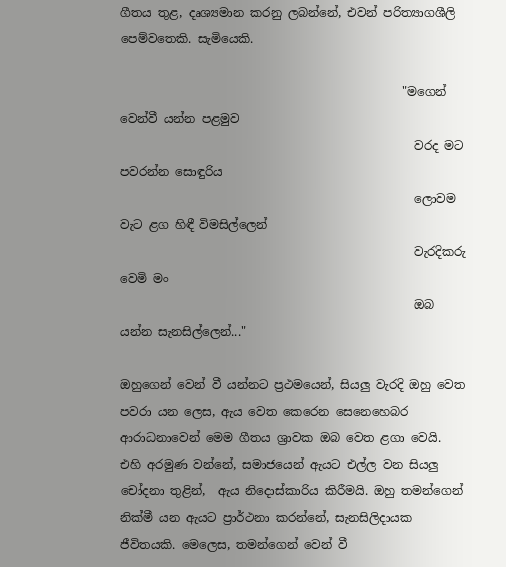ගීතය තුළ, දෘශ්‍යමාන කරනු ලබන්නේ, එවන් පරිත්‍යාගශීලි පෙම්වතෙකි. සැමියෙකි.

                                               "මගෙන් වෙන්වී යන්න පළමුව
                                                 වරද මට පවරන්න සොඳුරිය
                                                 ලොවම වැට ළග හිඳී විමසිල්ලෙන්
                                                 වැරදිකරු වෙමි මං
                                                 ඔබ යන්න සැනසිල්ලෙන්..."

ඔහුගෙන් වෙන් වී යන්නට ප්‍රථමයෙන්, සියලු වැරදි ඔහු වෙත පවරා යන ලෙස, ඇය වෙත කෙරෙන සෙනෙහෙබර ආරාධනාවෙන් මෙම ගීතය ශ්‍රාවක ඔබ වෙත ළගා වෙයි. එහි අරමුණ වන්නේ, සමාජයෙන් ඇයට එල්ල වන සියලු චෝදනා තුළින්,  ඇය නිදොස්කාරිය කිරීමයි. ඔහු තමන්ගෙන් නික්මී යන ඇයට ප්‍රාර්ථනා කරන්නේ, සැනසිලිදායක ජීවිතයකි. මෙලෙස, තමන්ගෙන් වෙන් වී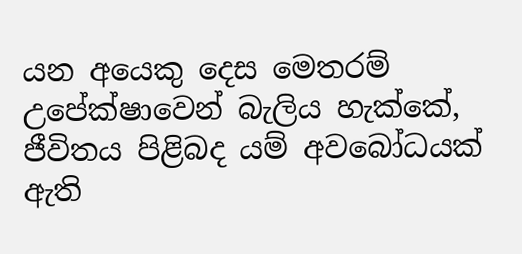යන අයෙකු දෙස මෙතරම් උපේක්ෂාවෙන් බැලිය හැක්කේ, ජීවිතය පිළිබද යම් අවබෝධයක් ඇති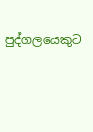පුද්ගලයෙකුට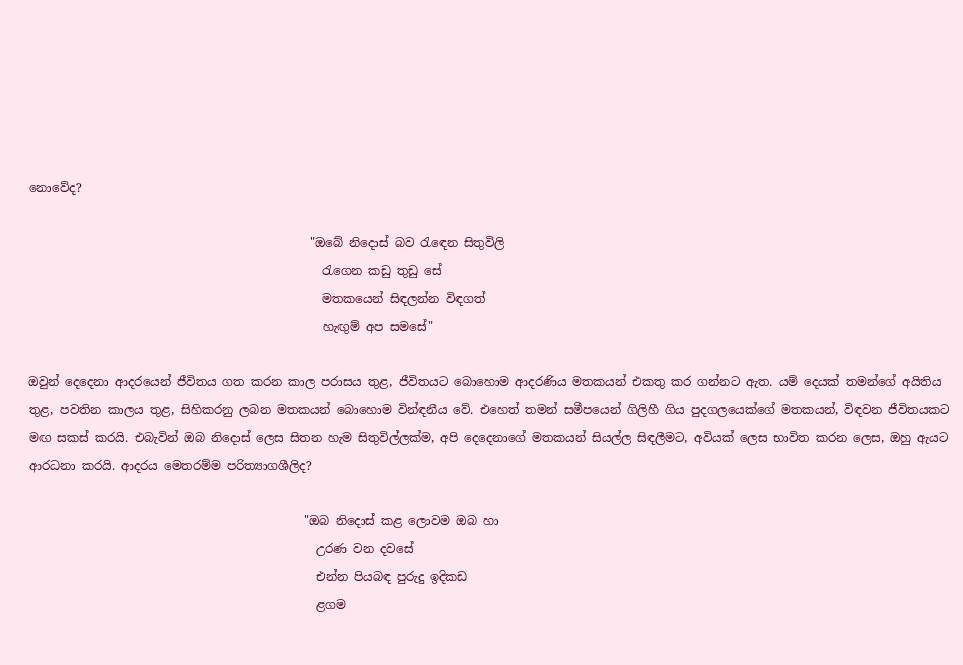නොවේද?

                                               "ඔබේ නිදොස් බව රැඳෙන සිතුවිලි
                                                 රැගෙන කඩු තුඩු සේ
                                                 මතකයෙන් සිඳලන්න විඳගත්
                                                 හැඟුම් අප සමසේ"

ඔවුන් දෙදෙනා ආදරයෙන් ජීවිතය ගත කරන කාල පරාසය තුළ, ජීවිතයට බොහොම ආදරණිය මතකයන් එකතු කර ගන්නට ඇත. යම් දෙයක් තමන්ගේ අයිතිය තුළ, පවතින කාලය තුළ, සිහිකරනු ලබන මතකයන් බොහොම වින්ඳනීය වේ. එහෙත් තමන් සමීපයෙන් ගිලිහී ගිය පුදගලයෙක්ගේ මතකයන්, විඳවන ජීවිතයකට මඟ සකස් කරයි. එබැවින් ඔබ නිදොස් ලෙස සිතන හැම සිතුවිල්ලක්ම, අපි දෙදෙනාගේ මතකයන් සියල්ල සිඳලීමට, අවියක් ලෙස භාවිත කරන ලෙස, ඔහු ඇයට ආරධනා කරයි. ආදරය මෙතරම්ම පරිත්‍යාගශීලිද?

                                              "ඔබ නිදොස් කළ ලොවම ඔබ හා
                                                උරණ වන දවසේ
                                                එන්න පියබඳ පුරුදු ඉදිකඩ
                                                ළගම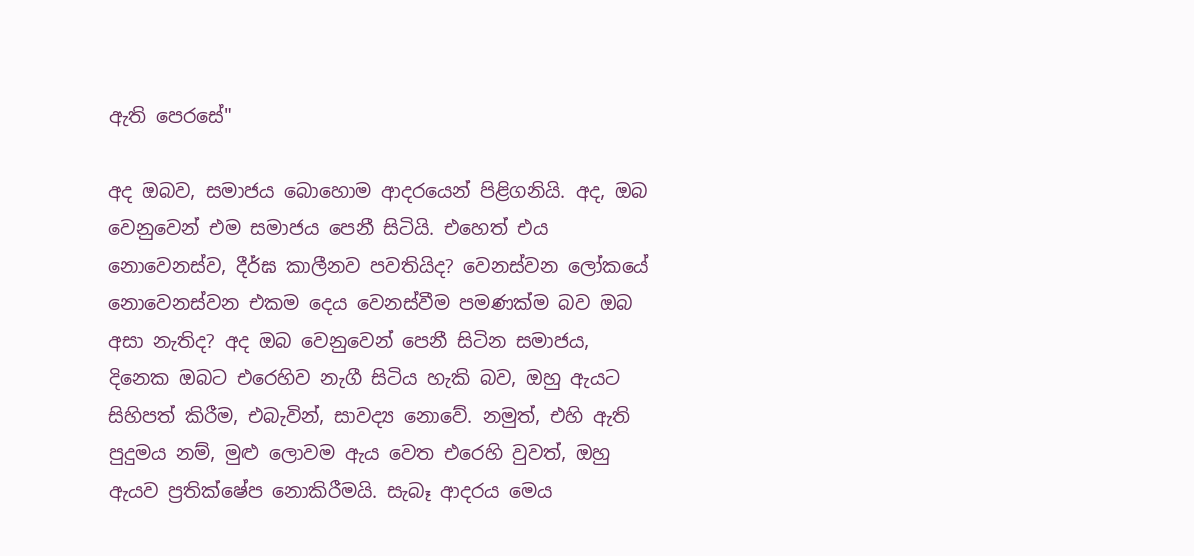ඇති පෙරසේ"

අද ඔබව, සමාජය බොහොම ආදරයෙන් පිළිගනියි. අද, ඔබ වෙනුවෙන් එම සමාජය පෙනී සිටියි. එහෙත් එය නොවෙනස්ව, දීර්ඝ කාලීනව පවතියිද? වෙනස්වන ලෝකයේ නොවෙනස්වන එකම දෙය වෙනස්වීම පමණක්ම බව ඔබ අසා නැතිද? අද ඔබ වෙනුවෙන් පෙනී සිටින සමාජය, දිනෙක ඔබට එරෙහිව නැගී සිටිය හැකි බව, ඔහු ඇයට සිහිපත් කිරීම, එබැවින්, සාවද්‍ය නොවේ. නමුත්, එහි ඇති පුදුමය නම්, මුළු ලොවම ඇය වෙත එරෙහි වුවත්, ඔහු ඇයව ප්‍රතික්ෂේප නොකිරීමයි. සැබෑ ආදරය මෙය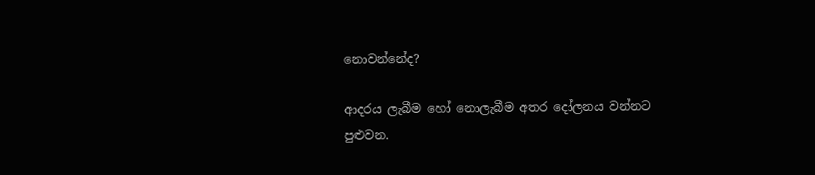නොවන්නේද?

ආදරය ලැබීම හෝ නොලැබීම අතර දෝලනය වන්නට පුළුවන.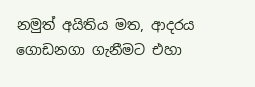නමුත් අයිතිය මත, ආදරය ගොඩනගා ගැනීමට එහා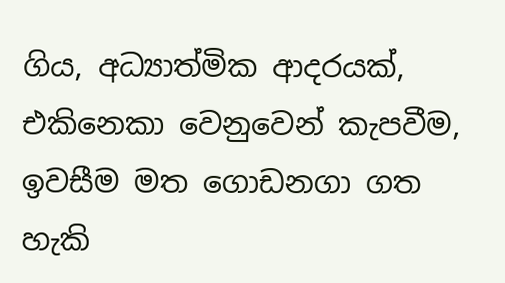ගිය, අධ්‍යාත්මික ආදරයක්, එකිනෙකා වෙනුවෙන් කැපවීම, ඉවසීම මත ගොඩනගා ගත හැකි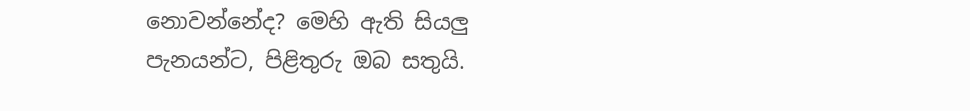නොවන්නේද? මෙහි ඇති සියලු පැනයන්ට, පිළිතුරු ඔබ සතුයි.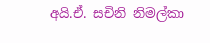අයි.ඒ. සචිනි නිමල්කා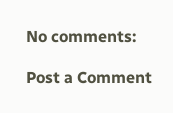No comments:

Post a Comment